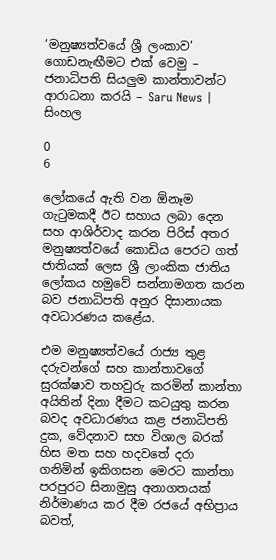‘මනුෂ්‍යත්වයේ ශ්‍රී ලංකාව’ ගොඩනැඟීමට එක් වෙමු – ජනාධිපති සියලුම කාන්තාවන්ට ආරාධනා කරයි – Saru News | සිංහල

0
6

ලෝකයේ ඇති වන ඕනෑම ගැටුමකදී ඊට සහාය ලබා දෙන සහ ආශිර්වාද කරන පිරිස් අතර මනුෂ්‍යත්වයේ කොඩිය පෙරට ගත් ජාතියක් ලෙස ශ්‍රී ලාංකික ජාතිය ලෝකය හමුවේ සන්නාමගත කරන බව ජනාධිපති අනුර දිසානායක අවධාරණය කළේය.

එම මනුෂ්‍යත්වයේ රාජ්‍ය තුළ දරුවන්ගේ සහ කාන්තාවගේ සුරක්ෂාව තහවුරු කරමින් කාන්තා අයිතින් දිනා දීමට කටයුතු කරන බවද අවධාරණය කළ ජනාධිපති දුක, වේදනාව සහ විශාල බරක් හිස මත සහ හදවතේ දරා ගනිමින් ඉකිගසන මෙරට කාන්තා පරපුරට සිනාමුසු අනාගතයක් නිර්මාණය කර දීම රජයේ අභිප්‍රාය බවත්,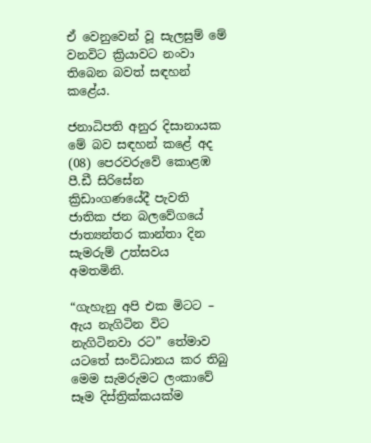ඒ වෙනුවෙන් වූ සැලසුම් මේ වනවිට ක්‍රියාවට නංවා තිබෙන බවත් සඳහන් කළේය.

ජනාධිපති අනුර දිසානායක මේ බව සඳහන් කළේ අද (08) පෙරවරුවේ කොළඹ පී.ඩී සිරිසේන ක්‍රිඩාංගණයේදී පැවති ජාතික ජන බලවේගයේ ජාත්‍යන්තර කාන්තා දින සැමරුම් උත්සවය අමතමිනි.

“ගැහැනු අපි එක මිටට – ඇය නැගිටින විට නැගිටිනවා රට” තේමාව යටතේ සංවිධානය කර තිබු මෙම සැමරුමට ලංකාවේ සෑම දිස්ත්‍රික්කයක්ම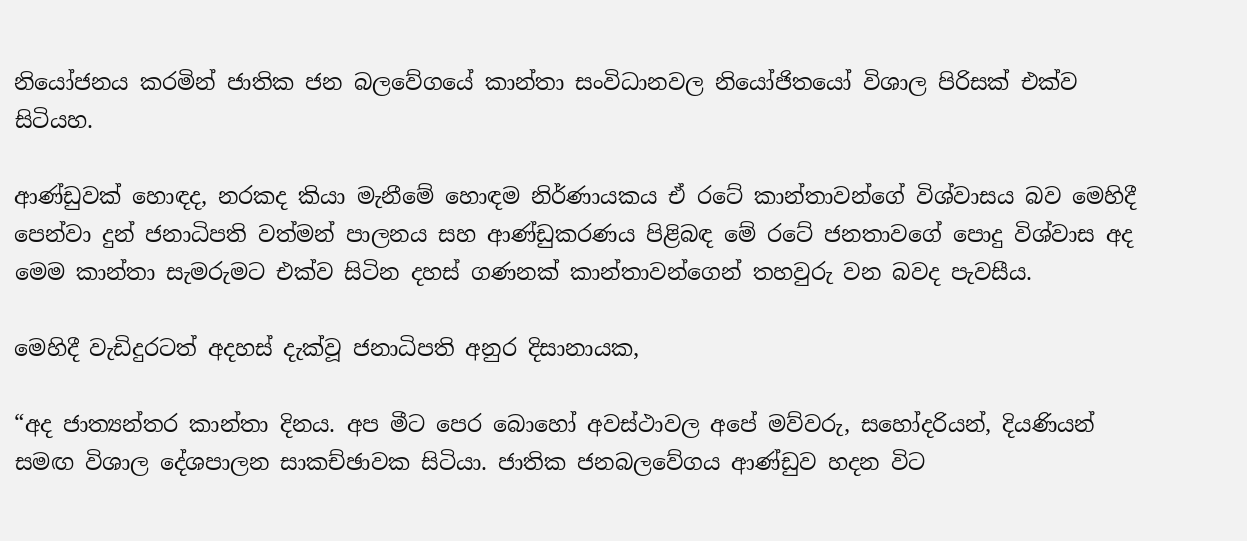නියෝජනය කරමින් ජාතික ජන බලවේගයේ කාන්තා සංවිධානවල නියෝජිතයෝ විශාල පිරිසක් එක්ව සිටියහ.

ආණ්ඩුවක් හොඳද, නරකද කියා මැනීමේ හොඳම නිර්ණායකය ඒ රටේ කාන්තාවන්ගේ විශ්වාසය බව මෙහිදී පෙන්වා දුන් ජනාධිපති වත්මන් පාලනය සහ ආණ්ඩුකරණය පිළිබඳ මේ රටේ ජනතාවගේ පොදු විශ්වාස අද මෙම කාන්තා සැමරුමට එක්ව සිටින දහස් ගණනක් කාන්තාවන්ගෙන් තහවුරු වන බවද පැවසීය.

මෙහිදී වැඩිදුරටත් අදහස් දැක්වූ ජනාධිපති අනුර දිසානායක,

“අද ජාත්‍යන්තර කාන්තා දිනය. අප මීට පෙර බොහෝ අවස්ථාවල අපේ මව්වරු, සහෝදරියන්, දියණියන් සමඟ විශාල දේශපාලන සාකච්ඡාවක සිටියා. ජාතික ජනබලවේගය ආණ්ඩුව හදන විට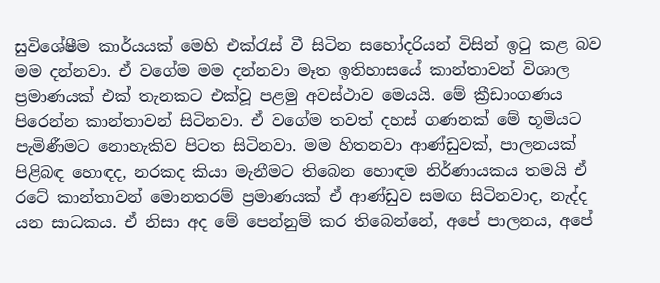සුවිශේෂීම කාර්යයක් මෙහි එක්රැස් වී සිටින සහෝදරියන් විසින් ඉටු කළ බව මම දන්නවා. ඒ වගේම මම දන්නවා මෑත ඉතිහාසයේ කාන්තාවන් විශාල ප්‍රමාණයක් එක් තැනකට එක්වූ පළමු අවස්ථාව මෙයයි. මේ ක්‍රීඩාංගණය පිරෙන්න කාන්තාවන් සිටිනවා. ඒ වගේම තවත් දහස් ගණනක් මේ භූමියට පැමිණීමට නොහැකිව පිටත සිටිනවා. මම හිතනවා ආණ්ඩුවක්, පාලනයක් පිළිබඳ හොඳද, නරකද කියා මැනීමට තිබෙන හොඳම නිර්ණායකය තමයි ඒ රටේ කාන්තාවන් මොනතරම් ප්‍රමාණයක් ඒ ආණ්ඩුව සමඟ සිටිනවාද, නැද්ද යන සාධකය. ඒ නිසා අද මේ පෙන්නුම් කර තිබෙන්නේ, අපේ පාලනය, අපේ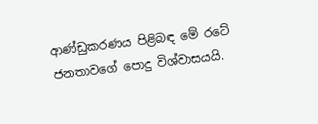ආණ්ඩුකරණය පිළිබඳ මේ රටේ ජනතාවගේ පොදු විශ්වාසයයි.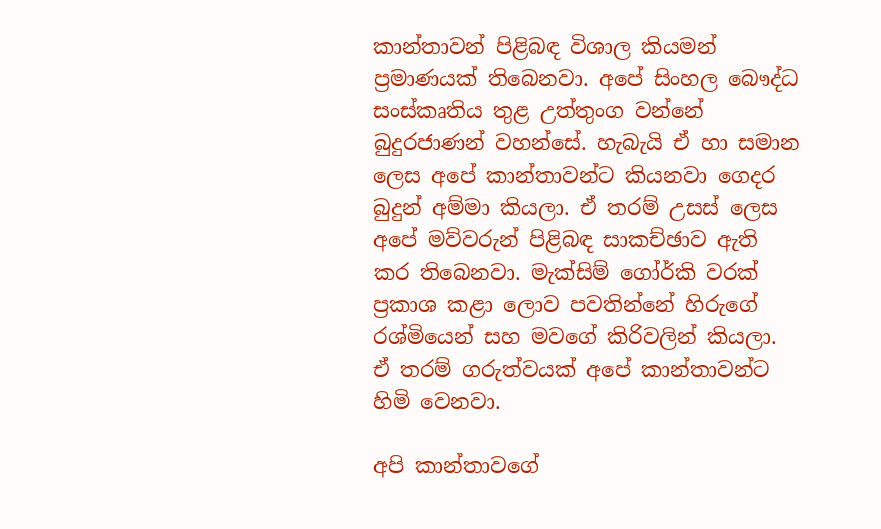කාන්තාවන් පිළිබඳ විශාල කියමන් ප්‍රමාණයක් තිබෙනවා. අපේ සිංහල බෞද්ධ සංස්කෘතිය තුළ උත්තුංග වන්නේ බුදුරජාණන් වහන්සේ. හැබැයි ඒ හා සමාන ලෙස අපේ කාන්තාවන්ට කියනවා ගෙදර බුදුන් අම්මා කියලා. ඒ තරම් උසස් ලෙස අපේ මව්වරුන් පිළිබඳ සාකච්ඡාව ඇති කර තිබෙනවා. මැක්සිම් ගෝර්කි වරක් ප්‍රකාශ කළා ලොව පවතින්නේ හිරුගේ රශ්මියෙන් සහ මවගේ කිරිවලින් කියලා. ඒ තරම් ගරුත්වයක් අපේ කාන්තාවන්ට හිමි වෙනවා.

අපි කාන්තාවගේ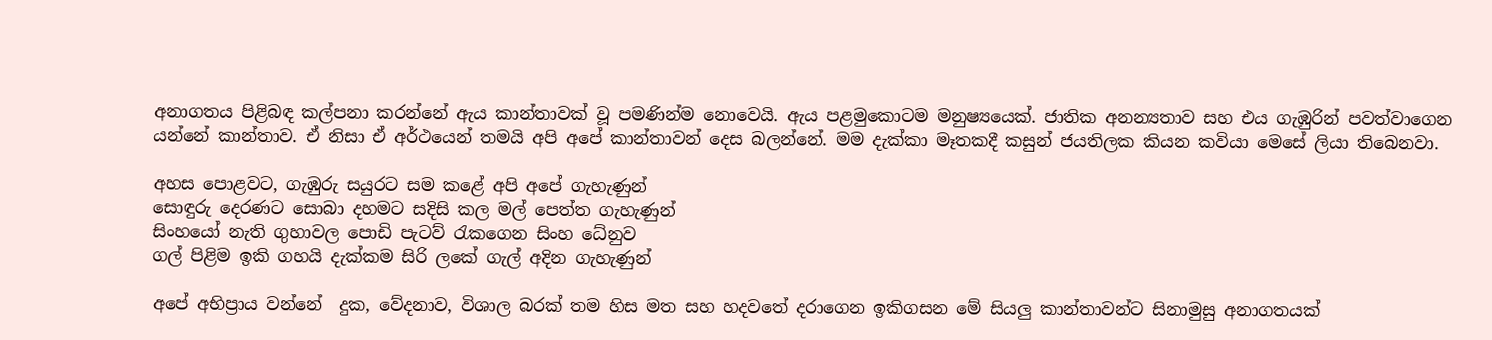අනාගතය පිළිබඳ කල්පනා කරන්නේ ඇය කාන්තාවක් වූ පමණින්ම නොවෙයි. ඇය පළමුකොටම මනුෂ්‍යයෙක්. ජාතික අනන්‍යතාව සහ එය ගැඹුරින් පවත්වාගෙන යන්නේ කාන්තාව. ඒ නිසා ඒ අර්ථයෙන් තමයි අපි අපේ කාන්තාවන් දෙස බලන්නේ. මම දැක්කා මෑතකදී කසුන් ජයතිලක කියන කවියා මෙසේ ලියා තිබෙනවා.

අහස පොළවට, ගැඹුරු සයුරට සම කළේ අපි අපේ ගැහැණුන්
සොඳුරු දෙරණට සොබා දහමට සදිසි කල මල් පෙත්ත ගැහැණුන්
සිංහයෝ නැති ගුහාවල පොඩි පැටව් රැකගෙන සිංහ ධේනුව
ගල් පිළිම ඉකි ගහයි දැක්කම සිරි ලකේ ගැල් අදින ගැහැණුන්

අපේ අභිප්‍රාය වන්නේ  දුක, වේදනාව, විශාල බරක් තම හිස මත සහ හදවතේ දරාගෙන ඉකිගසන මේ සියලු කාන්තාවන්ට සිනාමුසු අනාගතයක්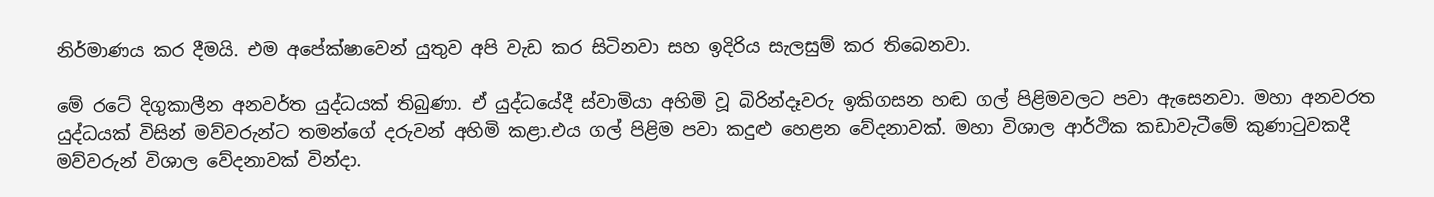නිර්මාණය කර දීමයි. එම අපේක්ෂාවෙන් යුතුව අපි වැඩ කර සිටිනවා සහ ඉදිරිය සැලසුම් කර තිබෙනවා.

මේ රටේ දිගුකාලීන අනවර්ත යුද්ධයක් තිබුණා. ඒ යුද්ධයේදී ස්වාමියා අහිමි වූ බිරින්දෑවරු ඉකිගසන හඬ ගල් පිළිමවලට පවා ඇසෙනවා. මහා අනවරත යුද්ධයක් විසින් මව්වරුන්ට තමන්ගේ දරුවන් අහිමි කළා.එය ගල් පිළිම පවා කදුළු හෙළන වේදනාවක්. මහා විශාල ආර්ථික කඩාවැටීමේ කුණාටුවකදී මව්වරුන් විශාල වේදනාවක් වින්දා.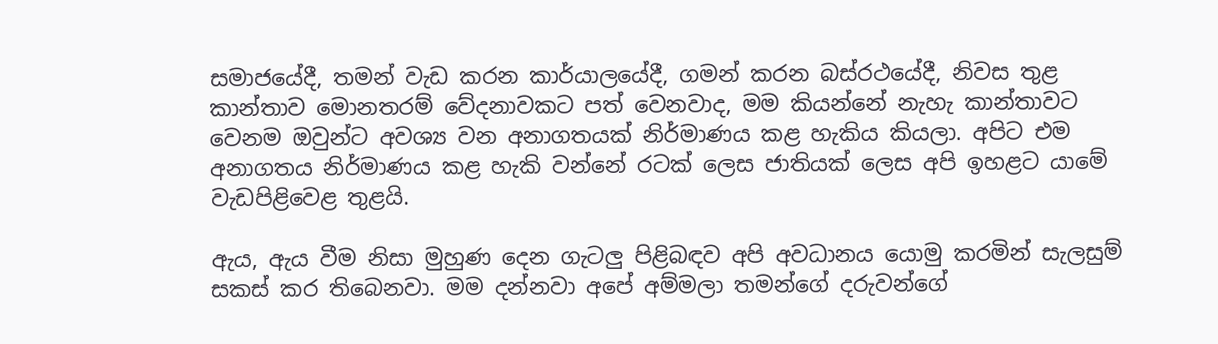සමාජයේදී, තමන් වැඩ කරන කාර්යාලයේදී, ගමන් කරන බස්රථයේදී, නිවස තුළ කාන්තාව මොනතරම් වේදනාවකට පත් වෙනවාද, මම කියන්නේ නැහැ කාන්තාවට වෙනම ඔවුන්ට අවශ්‍ය වන අනාගතයක් නිර්මාණය කළ හැකිය කියලා. අපිට එම අනාගතය නිර්මාණය කළ හැකි වන්නේ රටක් ලෙස ජාතියක් ලෙස අපි ඉහළට යාමේ වැඩපිළිවෙළ තුළයි.

ඇය, ඇය වීම නිසා මුහුණ දෙන ගැටලු පිළිබඳව අපි අවධානය යොමු කරමින් සැලසුම් සකස් කර තිබෙනවා. මම දන්නවා අපේ අම්මලා තමන්ගේ දරුවන්ගේ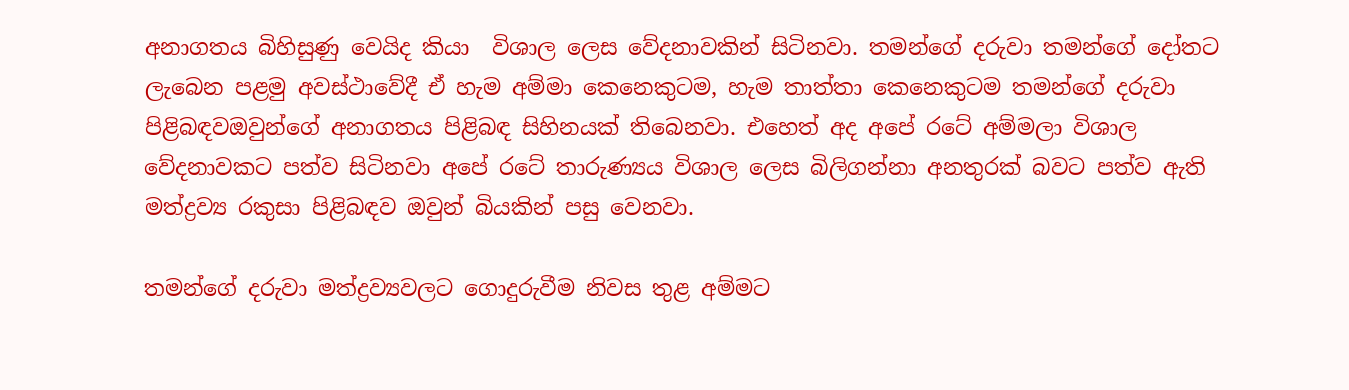අනාගතය බිහිසුණු වෙයිද කියා  විශාල ලෙස වේදනාවකින් සිටිනවා. තමන්ගේ දරුවා තමන්ගේ දෝතට ලැබෙන පළමු අවස්ථාවේදී ඒ හැම අම්මා කෙනෙකුටම, හැම තාත්තා කෙනෙකුටම තමන්ගේ දරුවා පිළිබඳවඔවුන්ගේ අනාගතය පිළිබඳ සිහිනයක් තිබෙනවා. එහෙත් අද අපේ රටේ අම්මලා විශාල වේදනාවකට පත්ව සිටිනවා අපේ රටේ තාරුණ්‍යය විශාල ලෙස බිලිගන්නා අනතුරක් බවට පත්ව ඇති මත්ද්‍රව්‍ය රකුසා පිළිබඳව ඔවුන් බියකින් පසු වෙනවා.

තමන්ගේ දරුවා මත්ද්‍රව්‍යවලට ගොදුරුවීම නිවස තුළ අම්මට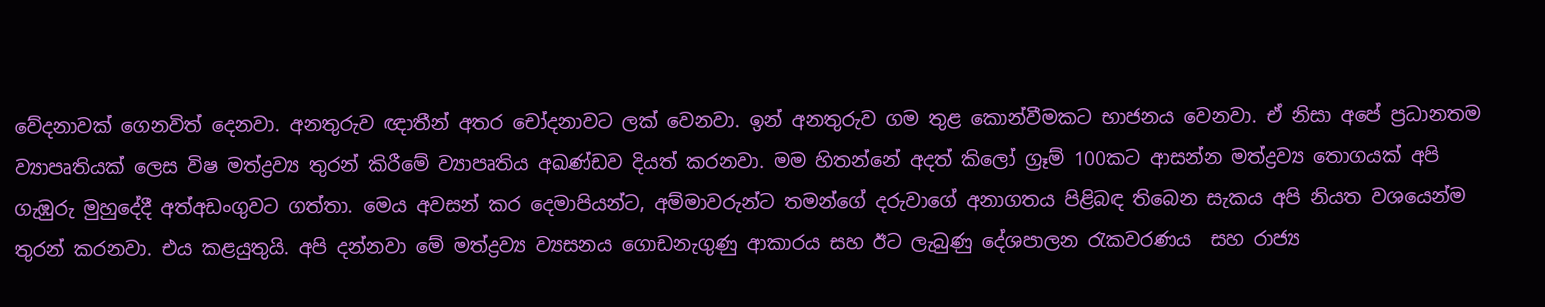වේදනාවක් ගෙනවිත් දෙනවා. අනතුරුව ඥාතීන් අතර චෝදනාවට ලක් වෙනවා. ඉන් අනතුරුව ගම තුළ කොන්වීමකට භාජනය වෙනවා. ඒ නිසා අපේ ප්‍රධානතම ව්‍යාපෘතියක් ලෙස විෂ මත්ද්‍රව්‍ය තුරන් කිරීමේ ව්‍යාපෘතිය අඛණ්ඩව දියත් කරනවා. මම හිතන්නේ අදත් කිලෝ ග්‍රෑම් 100කට ආසන්න මත්ද්‍රව්‍ය තොගයක් අපි ගැඹුරු මුහුදේදී අත්අඩංගුවට ගත්තා. මෙය අවසන් කර දෙමාපියන්ට, අම්මාවරුන්ට තමන්ගේ දරුවාගේ අනාගතය පිළිබඳ තිබෙන සැකය අපි නියත වශයෙන්ම තුරන් කරනවා. එය කළයුතුයි. අපි දන්නවා මේ මත්ද්‍රව්‍ය ව්‍යසනය ගොඩනැගුණු ආකාරය සහ ඊට ලැබුණු දේශපාලන රැකවරණය  සහ රාජ්‍ය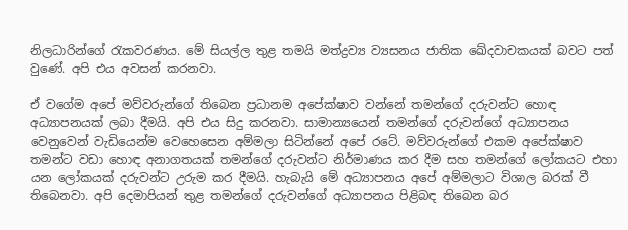නිලධාරින්ගේ රැකවරණය. මේ සියල්ල තුළ තමයි මත්ද්‍රව්‍ය ව්‍යසනය ජාතික ඛේදවාචකයක් බවට පත් වුණේ. අපි එය අවසන් කරනවා.

ඒ වගේම අපේ මව්වරුන්ගේ තිබෙන ප්‍රධානම අපේක්ෂාව වන්නේ තමන්ගේ දරුවන්ට හොඳ අධ්‍යාපනයක් ලබා දීමයි. අපි එය සිදු කරනවා. සාමාන්‍යයෙන් තමන්ගේ දරුවන්ගේ අධ්‍යාපනය වෙනුවෙන් වැඩියෙන්ම වෙහෙසෙන අම්මලා සිටින්නේ අපේ රටේ. මව්වරුන්ගේ එකම අපේක්ෂාව තමන්ට වඩා හොඳ අනාගතයක් තමන්ගේ දරුවන්ට නිර්මාණය කර දීම සහ තමන්ගේ ලෝකයට එහා යන ලෝකයක් දරුවන්ට උරුම කර දීමයි. හැබැයි මේ අධ්‍යාපනය අපේ අම්මලාට විශාල බරක් වී තිබෙනවා. අපි දෙමාපියන් තුළ තමන්ගේ දරුවන්ගේ අධ්‍යාපනය පිළිබඳ තිබෙන බර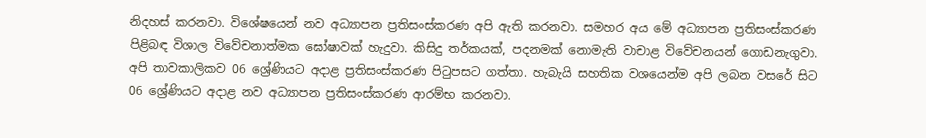නිදහස් කරනවා. විශේෂයෙන් නව අධ්‍යාපන ප්‍රතිසංස්කරණ අපි ඇති කරනවා. සමහර අය මේ අධ්‍යාපන ප්‍රතිසංස්කරණ පිළිබඳ විශාල විවේචනාත්මක ඝෝෂාවක් හැදුවා. කිසිදු තර්කයක්, පදනමක් නොමැති වාචාළ විවේචනයන් ගොඩනැගුවා. අපි තාවකාලිකව 06 ශ්‍රේණියට අදාළ ප්‍රතිසංස්කරණ පිටුපසට ගත්තා. හැබැයි සහතික වශයෙන්ම අපි ලබන වසරේ සිට 06 ශ්‍රේණියට අදාළ නව අධ්‍යාපන ප්‍රතිසංස්කරණ ආරම්භ කරනවා.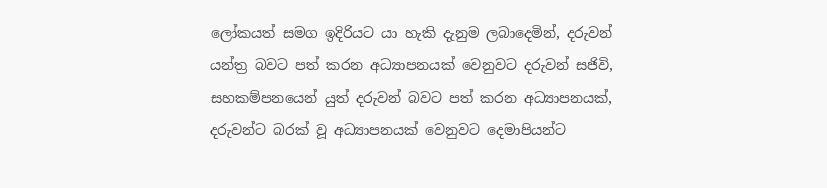ලෝකයත් සමග ඉදිරියට යා හැකි දැනුම ලබාදෙමින්, දරුවන් යන්ත්‍ර බවට පත් කරන අධ්‍යාපනයක් වෙනුවට දරුවන් සජිවි, සහකම්පනයෙන් යුත් දරුවන් බවට පත් කරන අධ්‍යාපනයක්, දරුවන්ට බරක් වූ අධ්‍යාපනයක් වෙනුවට දෙමාපියන්ට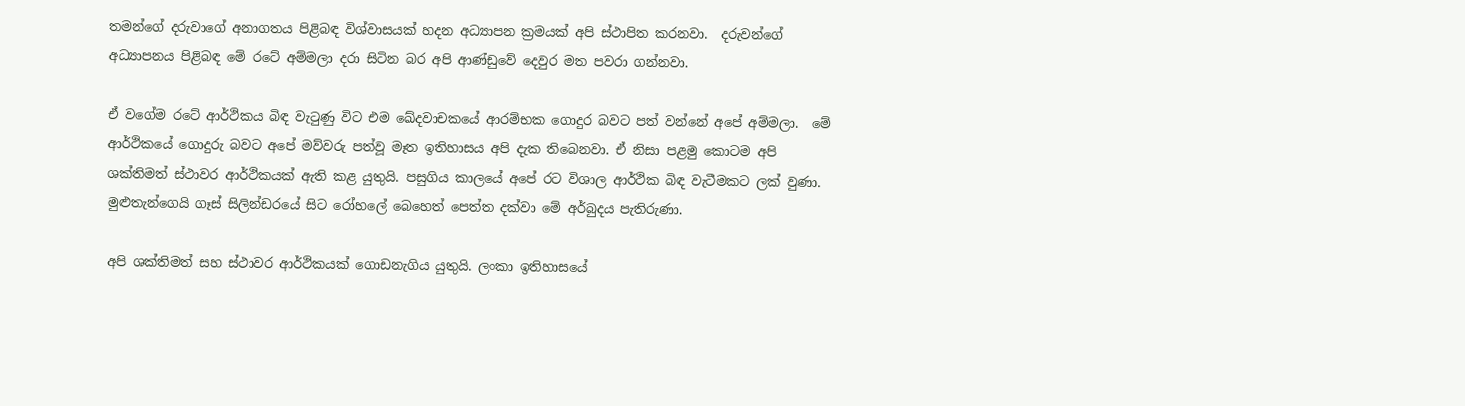තමන්ගේ දරුවාගේ අනාගතය පිළිබඳ විශ්වාසයක් හදන අධ්‍යාපන ක්‍රමයක් අපි ස්ථාපිත කරනවා.  දරුවන්ගේ අධ්‍යාපනය පිළිබඳ මේ රටේ අම්මලා දරා සිටින බර අපි ආණ්ඩුවේ දෙවුර මත පවරා ගන්නවා.

ඒ වගේම රටේ ආර්ථිකය බිඳ වැටුණු විට එම ඛේදවාචකයේ ආරම්භක ගොදුර බවට පත් වන්නේ අපේ අම්මලා.  මේ ආර්ථිකයේ ගොදුරු බවට අපේ මව්වරු පත්වූ මෑත ඉතිහාසය අපි දැක තිබෙනවා. ඒ නිසා පළමු කොටම අපි ශක්තිමත් ස්ථාවර ආර්ථිකයක් ඇති කළ යුතුයි. පසුගිය කාලයේ අපේ රට විශාල ආර්ථික බිඳ වැටීමකට ලක් වුණා. මුළුතැන්ගෙයි ගෑස් සිලින්ඩරයේ සිට රෝහලේ බෙහෙත් පෙත්ත දක්වා මේ අර්බුදය පැතිරුණා.

අපි ශක්තිමත් සහ ස්ථාවර ආර්ථිකයක් ගොඩනැගිය යුතුයි. ලංකා ඉතිහාසයේ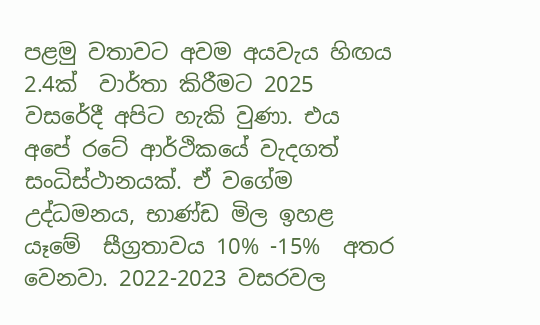පළමු වතාවට අවම අයවැය හිඟය 2.4ක්  වාර්තා කිරීමට 2025 වසරේදී අපිට හැකි වුණා. එය අපේ රටේ ආර්ථිකයේ වැදගත් සංධිස්ථානයක්. ඒ වගේම උද්ධමනය, භාණ්ඩ මිල ඉහළ යෑමේ  සීග්‍රතාවය 10% -15%  අතර වෙනවා. 2022-2023 වසරවල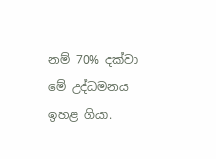නම් 70% දක්වා මේ උද්ධමනය ඉහළ ගියා.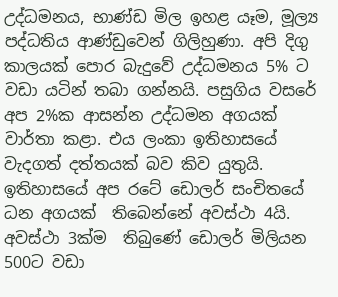උද්ධමනය, භාණ්ඩ මිල ඉහළ යෑම, මූල්‍ය පද්ධතිය ආණ්ඩුවෙන් ගිලිහුණා. අපි දිගු කාලයක් පොර බැදුවේ උද්ධමනය 5% ට වඩා යටින් තබා ගන්නයි. පසුගිය වසරේ අප 2%ක ආසන්න උද්ධමන අගයක් වාර්තා කළා. එය ලංකා ඉතිහාසයේ වැදගත් දත්තයක් බව කිව යුතුයි.  ඉතිහාසයේ අප රටේ ඩොලර් සංචිතයේ ධන අගයක්  තිබෙන්නේ අවස්ථා 4යි. අවස්ථා 3ක්ම  තිබුණේ ඩොලර් මිලියන 500ට වඩා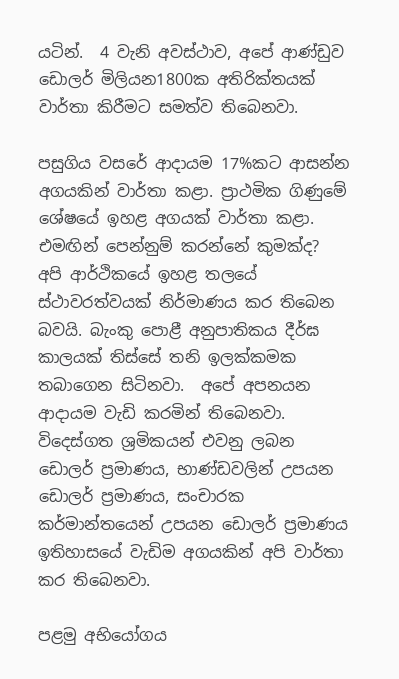යටින්.  4 වැනි අවස්ථාව, අපේ ආණ්ඩුව ඩොලර් මිලියන1800ක අතිරික්තයක් වාර්තා කිරීමට සමත්ව තිබෙනවා.

පසුගිය වසරේ ආදායම 17%කට ආසන්න අගයකින් වාර්තා කළා. ප්‍රාථමික ගිණුමේ ශේෂයේ ඉහළ අගයක් වාර්තා කළා. එමඟින් පෙන්නුම් කරන්නේ කුමක්ද? අපි ආර්ථිකයේ ඉහළ තලයේ ස්ථාවරත්වයක් නිර්මාණය කර තිබෙන බවයි. බැංකු පොළී අනුපාතිකය දීර්ඝ කාලයක් තිස්සේ තනි ඉලක්කමක තබාගෙන සිටිනවා.  අපේ අපනයන ආදායම වැඩි කරමින් තිබෙනවා.  විදෙස්ගත ශ්‍රමිකයන් එවනු ලබන ඩොලර් ප්‍රමාණය, භාණ්ඩවලින් උපයන ඩොලර් ප්‍රමාණය, සංචාරක කර්මාන්තයෙන් උපයන ඩොලර් ප්‍රමාණය ඉතිහාසයේ වැඩිම අගයකින් අපි වාර්තා කර තිබෙනවා.

පළමු අභියෝගය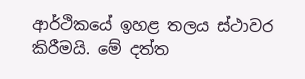ආර්ථිකයේ ඉහළ තලය ස්ථාවර  කිරීමයි. මේ දත්ත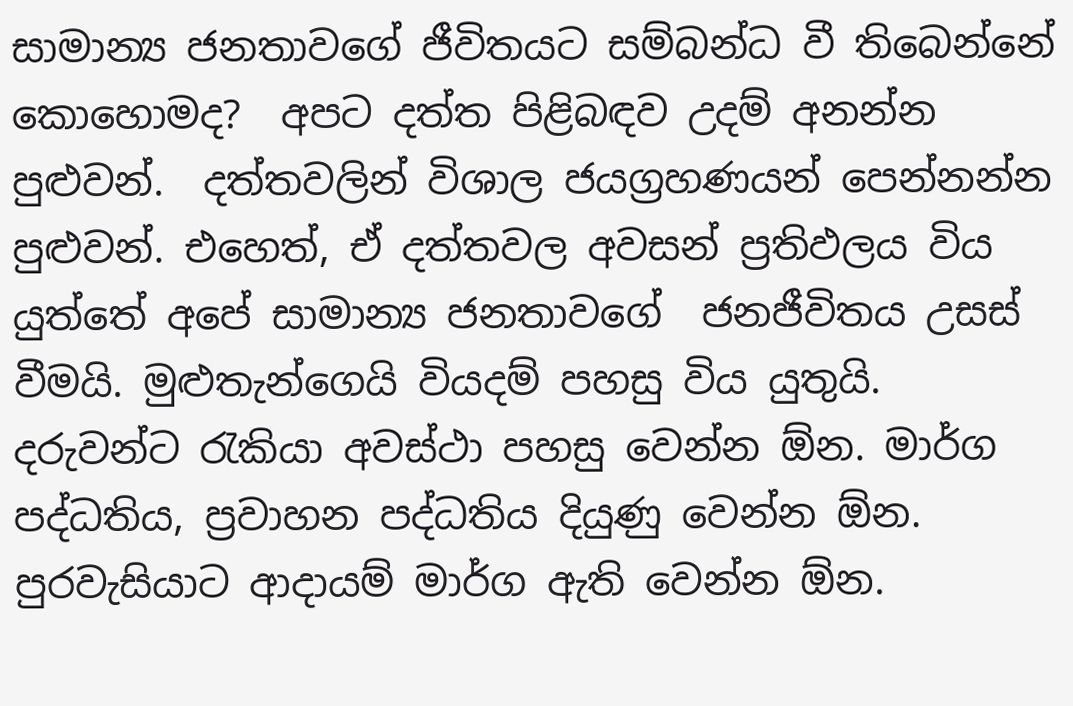සාමාන්‍ය ජනතාවගේ ජීවිතයට සම්බන්ධ වී තිබෙන්නේ කොහොමද?  අපට දත්ත පිළිබඳව උදම් අනන්න පුළුවන්.  දත්තවලින් විශාල ජයග්‍රහණයන් පෙන්නන්න පුළුවන්. එහෙත්, ඒ දත්තවල අවසන් ප්‍රතිඵලය විය යුත්තේ අපේ සාමාන්‍ය ජනතාවගේ  ජනජීවිතය උසස් වීමයි. මුළුතැන්ගෙයි වියදම් පහසු විය යුතුයි. දරුවන්ට රැකියා අවස්ථා පහසු වෙන්න ඕන. මාර්ග පද්ධතිය, ප්‍රවාහන පද්ධතිය දියුණු වෙන්න ඕන. පුරවැසියාට ආදායම් මාර්ග ඇති වෙන්න ඕන.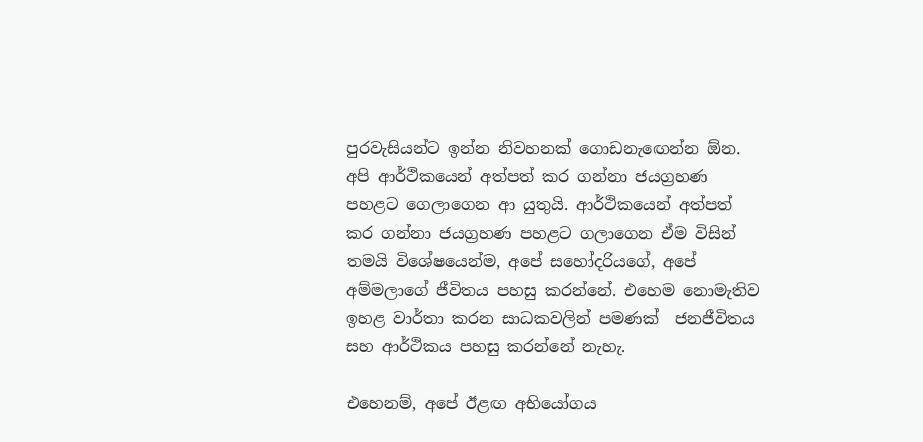පුරවැසියන්ට ඉන්න නිවහනක් ගොඩනැඟෙන්න ඕන. අපි ආර්ථිකයෙන් අත්පත් කර ගන්නා ජයග්‍රහණ පහළට ගෙලාගෙන ආ යුතුයි. ආර්ථිකයෙන් අත්පත් කර ගන්නා ජයග්‍රහණ පහළට ගලාගෙන ඒම විසින් තමයි විශේෂයෙන්ම, අපේ සහෝදරියගේ, අපේ අම්මලාගේ ජීවිතය පහසු කරන්නේ. එහෙම නොමැතිව ඉහළ වාර්තා කරන සාධකවලින් පමණක්  ජනජීවිතය සහ ආර්ථිකය පහසු කරන්නේ නැහැ.

එහෙනම්, අපේ ඊළඟ අභියෝගය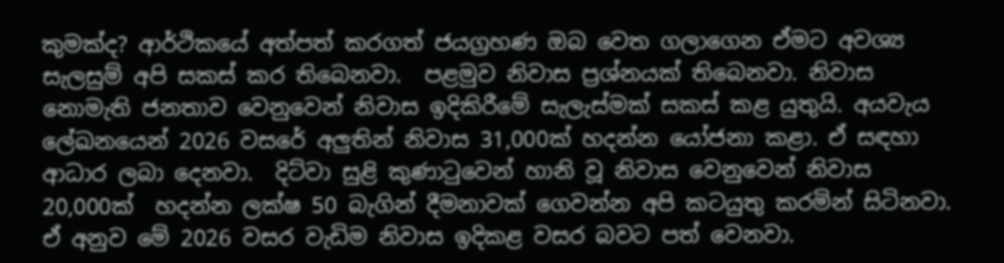කුමක්ද? ආර්ථිකයේ අත්පත් කරගත් ජයග්‍රහණ ඔබ වෙත ගලාගෙන ඒමට අවශ්‍ය  සැලසුම් අපි සකස් කර තිබෙනවා.  පළමුව නිවාස ප්‍රශ්නයක් තිබෙනවා. නිවාස නොමැති ජනතාව වෙනුවෙන් නිවාස ඉදිකිරීමේ සැලැස්මක් සකස් කළ යුතුයි. අයවැය ලේඛනයෙන් 2026 වසරේ අලුතින් නිවාස 31,000ක් හදන්න යෝජනා කළා. ඒ සඳහා ආධාර ලබා දෙනවා.  දිට්වා සුළි කුණාටුවෙන් හානි වූ නිවාස වෙනුවෙන් නිවාස 20,000ක්  හදන්න ලක්ෂ 50 බැගින් දීමනාවක් ගෙවන්න අපි කටයුතු කරමින් සිටිනවා.  ඒ අනුව මේ 2026 වසර වැඩිම නිවාස ඉදිකළ වසර බවට පත් වෙනවා.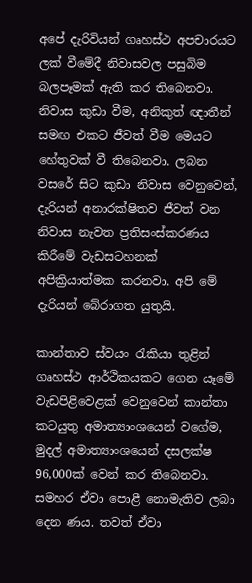අපේ දැරිවියන් ගෘහස්ථ අපචාරයට ලක් වීමේදී නිවාසවල පසුබිම බලපෑමක් ඇති කර තිබෙනවා. නිවාස කුඩා වීම, අනිකුත් ඥාතීන් සමඟ එකට ජීවත් වීම මෙයට හේතුවක් වී තිබෙනවා. ලබන වසරේ සිට කුඩා නිවාස වෙනුවෙන්, දැරියන් අනාරක්ෂිතව ජීවත් වන නිවාස නැවත ප්‍රතිසංස්කරණය කිරීමේ වැඩසටහනක් අපික්‍රියාත්මක කරනවා. අපි මේ දැරියන් බේරාගත යුතුයි.

කාන්තාව ස්වයං රැකියා තුළින් ගෘහස්ථ ආර්ථිකයකට ගෙන යෑමේ වැඩපිළිවෙළක් වෙනුවෙන් කාන්තා කටයුතු අමාත්‍යාංශයෙන් වගේම, මුදල් අමාත්‍යාංශයෙන් දසලක්ෂ 96,000ක් වෙන් කර තිබෙනවා. සමහර ඒවා පොළී නොමැතිව ලබා දෙන ණය. තවත් ඒවා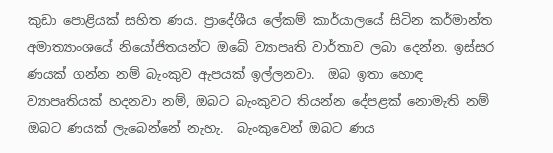කුඩා පොළියක් සහිත ණය. ප්‍රාදේශීය ලේකම් කාර්යාලයේ සිටින කර්මාන්ත අමාත්‍යාංශයේ නියෝජිතයන්ට ඔබේ ව්‍යාපෘති වාර්තාව ලබා දෙන්න. ඉස්සර ණයක් ගන්න නම් බැංකුව ඇපයක් ඉල්ලනවා.  ඔබ ඉතා හොඳ ව්‍යාපෘතියක් හදනවා නම්, ඔබට බැංකුවට තියන්න දේපළක් නොමැති නම් ඔබට ණයක් ලැබෙන්නේ නැහැ.  බැංකුවෙන් ඔබට ණය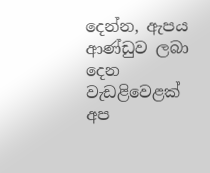දෙන්න, ඇපය ආණ්ඩුව ලබා දෙන වැඩළිවෙළක් අප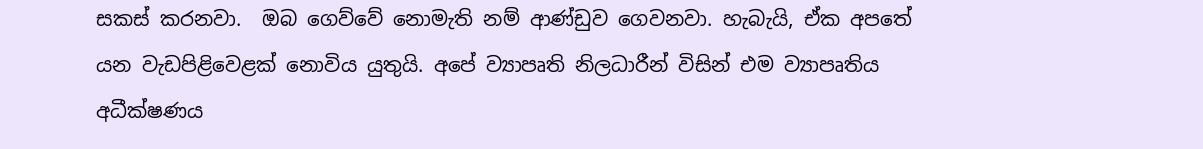සකස් කරනවා.  ඔබ ගෙව්වේ නොමැති නම් ආණ්ඩුව ගෙවනවා. හැබැයි, ඒක අපතේ යන වැඩපිළිවෙළක් නොවිය යුතුයි. අපේ ව්‍යාපෘති නිලධාරීන් විසින් එම ව්‍යාපෘතිය අධීක්ෂණය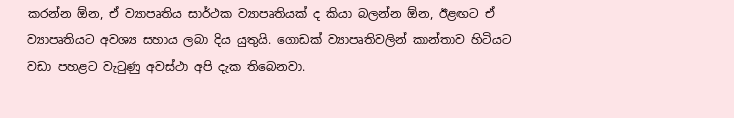කරන්න ඕන, ඒ ව්‍යාපෘතිය සාර්ථක ව්‍යාපෘතියක් ද කියා බලන්න ඕන, ඊළඟට ඒ ව්‍යාපෘතියට අවශ්‍ය සහාය ලබා දිය යුතුයි. ගොඩක් ව්‍යාපෘතිවලින් කාන්තාව හිටියට වඩා පහළට වැටුණු අවස්ථා අපි දැක තිබෙනවා.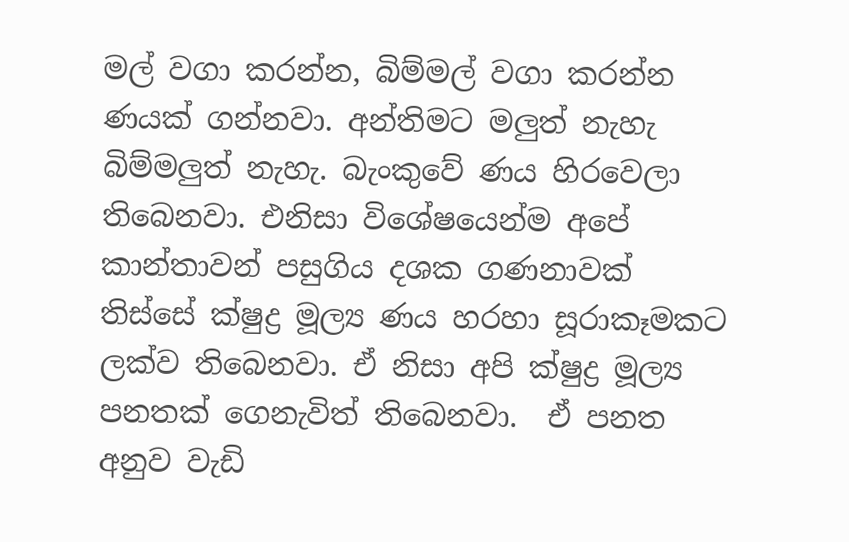මල් වගා කරන්න, බිම්මල් වගා කරන්න ණයක් ගන්නවා. අන්තිමට මලුත් නැහැ බිම්මලුත් නැහැ. බැංකුවේ ණය හිරවෙලා තිබෙනවා. එනිසා විශේෂයෙන්ම අපේ කාන්තාවන් පසුගිය දශක ගණනාවක් තිස්සේ ක්ෂුද්‍ර මූල්‍ය ණය හරහා සූරාකෑමකට ලක්ව තිබෙනවා. ඒ නිසා අපි ක්ෂුද්‍ර මූල්‍ය පනතක් ගෙනැවිත් තිබෙනවා.  ඒ පනත අනුව වැඩි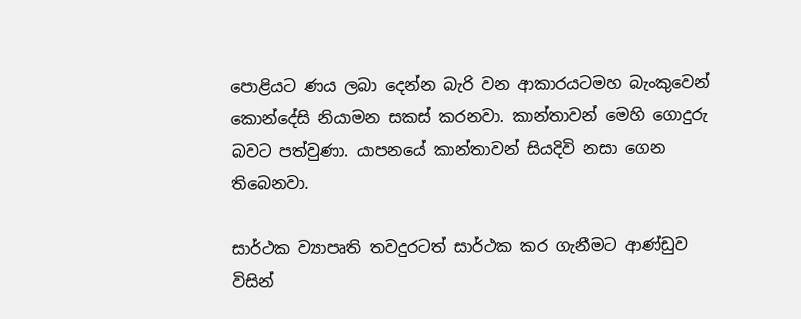පොළියට ණය ලබා දෙන්න බැරි වන ආකාරයටමහ බැංකුවෙන් කොන්දේසි නියාමන සකස් කරනවා. කාන්තාවන් මෙහි ගොදුරු බවට පත්වුණා. යාපනයේ කාන්තාවන් සියදිවි නසා ගෙන තිබෙනවා.

සාර්ථක ව්‍යාපෘති තවදුරටත් සාර්ථක කර ගැනීමට ආණ්ඩුව විසින්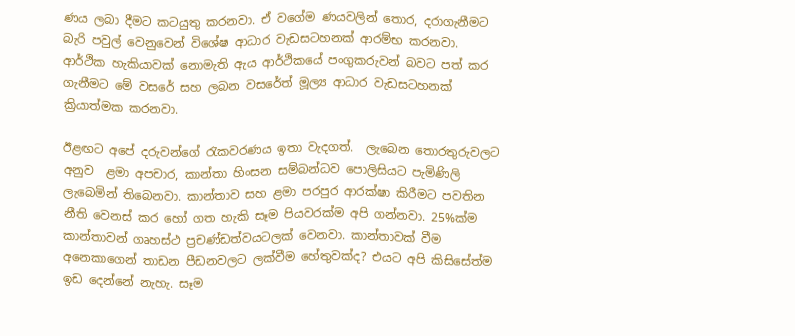ණය ලබා දීමට කටයුතු කරනවා. ඒ වගේම ණයවලින් තොර, දරාගැනීමට බැරි පවුල් වෙනුවෙන් විශේෂ ආධාර වැඩසටහනක් ආරම්භ කරනවා. ආර්ථික හැකියාවක් නොමැති ඇය ආර්ථිකයේ පංගුකරුවන් බවට පත් කර ගැනීමට මේ වසරේ සහ ලබන වසරේත් මූල්‍ය ආධාර වැඩසටහනක් ක්‍රියාත්මක කරනවා.

ඊළඟට අපේ දරුවන්ගේ රැකවරණය ඉතා වැදගත්.  ලැබෙන තොරතුරුවලට අනුව  ළමා අපචාර, කාන්තා හිංසන සම්බන්ධව පොලිසියට පැමිණිලි ලැබෙමින් තිබෙනවා. කාන්තාව සහ ළමා පරපුර ආරක්ෂා කිරීමට පවතින නීති වෙනස් කර හෝ ගත හැකි සෑම පියවරක්ම අපි ගන්නවා. 25%ක්ම කාන්තාවන් ගෘහස්ථ ප්‍රචණ්ඩත්වයටලක් වෙනවා. කාන්තාවක් වීම අනෙකාගෙන් තාඩන පීඩනවලට ලක්වීම හේතුවක්ද? එයට අපි කිසිසේත්ම ඉඩ දෙන්නේ නැහැ. සෑම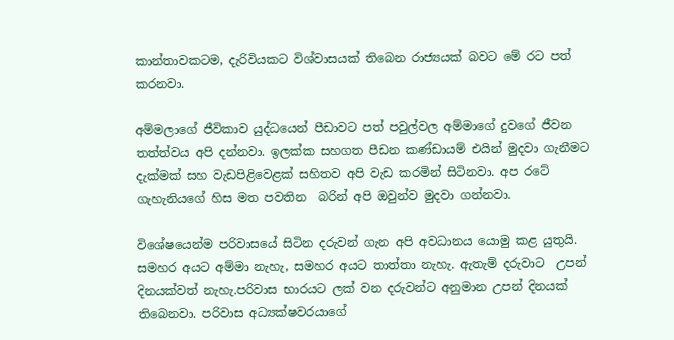කාන්තාවකටම, දැරිවියකට විශ්වාසයක් තිබෙන රාජ්‍යයක් බවට මේ රට පත් කරනවා.

අම්මලාගේ ජීවිකාව යුද්ධයෙන් පීඩාවට පත් පවුල්වල අම්මාගේ දුවගේ ජීවන තත්ත්වය අපි දන්නවා. ඉලක්ක සහගත පීඩන කණ්ඩායම් එයින් මුදවා ගැනීමට දැක්මක් සහ වැඩපිළිවෙළක් සහිතව අපි වැඩ කරමින් සිටිනවා. අප රටේ ගැහැනියගේ හිස මත පවතින  බරින් අපි ඔවුන්ව මුදවා ගන්නවා.

විශේෂයෙන්ම පරිවාසයේ සිටින දරුවන් ගැන අපි අවධානය යොමු කළ යුතුයි. සමහර අයට අම්මා නැහැ, සමහර අයට තාත්තා නැහැ. ඇතැම් දරුවාට  උපන් දිනයක්වත් නැහැ.පරිවාස භාරයට ලක් වන දරුවන්ට අනුමාන උපන් දිනයක් තිබෙනවා. පරිවාස අධ්‍යක්ෂවරයාගේ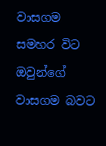වාසගම සමහර විට ඔවුන්ගේ වාසගම බවට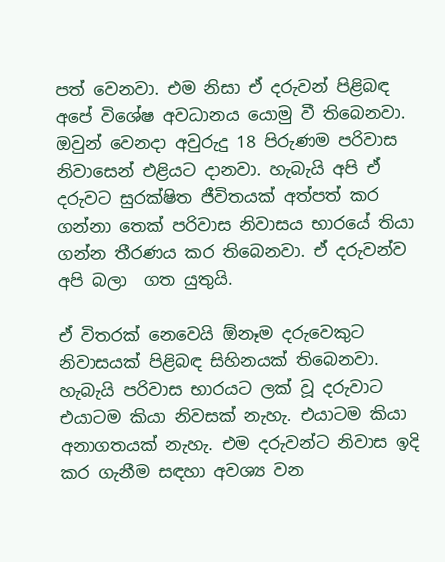පත් වෙනවා. එම නිසා ඒ දරුවන් පිළිබඳ අපේ විශේෂ අවධානය යොමු වී තිබෙනවා. ඔවුන් වෙනදා අවුරුදු 18 පිරුණම පරිවාස නිවාසෙන් එළියට දානවා. හැබැයි අපි ඒ දරුවට සුරක්ෂිත ජීවිතයක් අත්පත් කර ගන්නා තෙක් පරිවාස නිවාසය භාරයේ තියා ගන්න තීරණය කර තිබෙනවා. ඒ දරුවන්ව අපි බලා  ගත යුතුයි.

ඒ විතරක් නෙවෙයි ඕනෑම දරුවෙකුට නිවාසයක් පිළිබඳ සිහිනයක් තිබෙනවා. හැබැයි පරිවාස භාරයට ලක් වූ දරුවාට එයාටම කියා නිවසක් නැහැ. එයාටම කියා අනාගතයක් නැහැ. එම දරුවන්ට නිවාස ඉදි කර ගැනීම සඳහා අවශ්‍ය වන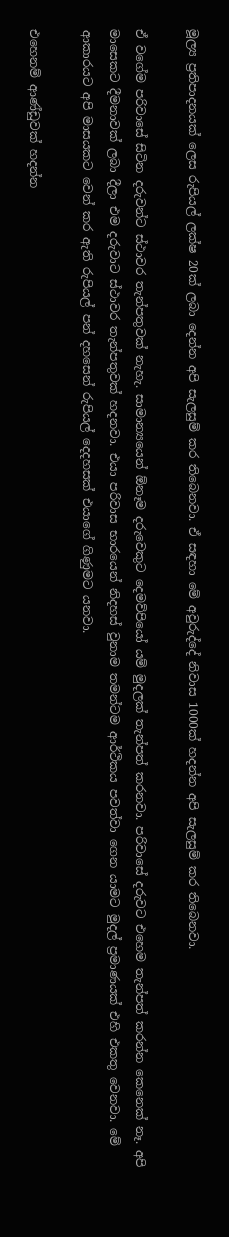මූල්‍ය ප්‍රතිපාදනයක් ලෙස රුපියල් ලක්ෂ 20ක් ලබා දෙන්න අපි සැලසුම් කර තිබෙනවා. ඒ සඳහා මේ අවුරුද්දේ නිවාස 1000ක් හදන්න අපි සැලසුම් කර තිබෙනවා.

ඒ වගේම පරිවාසේ සිටින දරුවන්ට ස්ථාවර තැන්පතුවක් නැහැ. සාමාන්‍යයෙන් ඕනෑම දරුවෙකුට දෙමව්පියෝ යම් මුදලක් තැන්පත් කරනවා. පරිවාසේ දරුවට එහෙම තැන්පත් කරන්න කෙනෙක් නෑ. අපි මාසෙකට දීමනාවක් ලබා දීලා එම දරුවාට ස්ථාවර තැන්පතුවක් හදනවා. එයා පරිවාස භාරයෙන් නිදහස් වුනාම තමන්ටම ආර්ථිකය පවත්වා ගෙන යාමට මුදල් ප්‍රමාණයක් එහි එකතු වෙනවා. මේ ආකාරයට අපි මාසයකට වෙන් කර ඇති රුපියල් පන් දහසෙන් රුපියල් දෙදහසක් එයාගේ ගිණුමට යනවා.

එහෙනම් ආණ්ඩුවක් හදන්න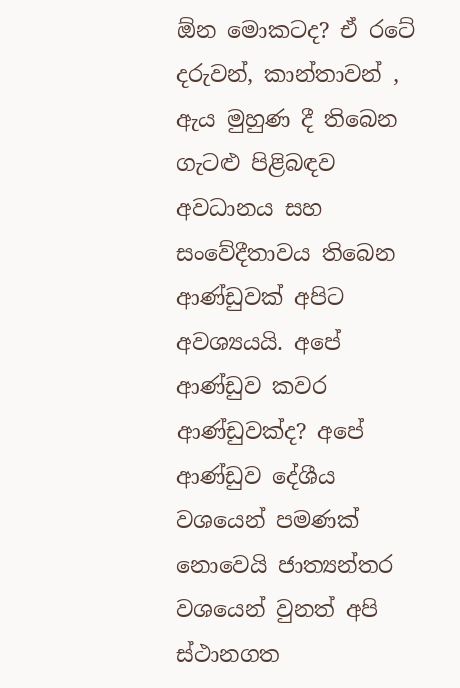ඕන මොකටද? ඒ රටේ දරුවන්, කාන්තාවන් , ඇය මුහුණ දී තිබෙන ගැටළු පිළිබඳව අවධානය සහ සංවේදීතාවය තිබෙන ආණ්ඩුවක් අපිට අවශ්‍යයයි. අපේ ආණ්ඩුව කවර ආණ්ඩුවක්ද? අපේ ආණ්ඩුව දේශීය වශයෙන් පමණක් නොවෙයි ජාත්‍යන්තර වශයෙන් වුනත් අපි ස්ථානගත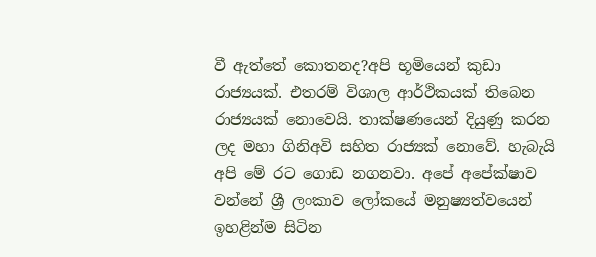වී ඇත්තේ කොතනද?අපි භූමියෙන් කුඩා රාජ්‍යයක්. එතරම් විශාල ආර්ථිකයක් තිබෙන රාජ්‍යයක් නොවෙයි. තාක්ෂණයෙන් දියුණු කරන ලද මහා ගිනිඅවි සහිත රාජ්‍යක් නොවේ. හැබැයි අපි මේ රට ගොඩ නගනවා. අපේ අපේක්ෂාව වන්නේ ශ්‍රී ලංකාව ලෝකයේ මනුෂ්‍යත්වයෙන් ඉහළින්ම සිටින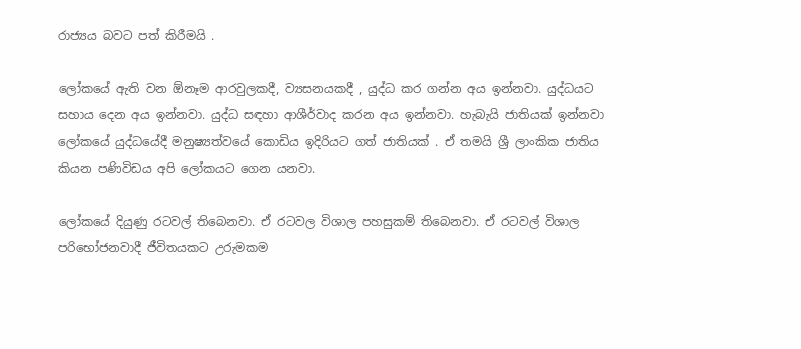රාජ්‍යය බවට පත් කිරීමයි .

ලෝකයේ ඇති වන ඕනෑම ආරවුලකදී, ව්‍යසනයකදී , යුද්ධ කර ගන්න අය ඉන්නවා. යුද්ධයට සහාය දෙන අය ඉන්නවා. යුද්ධ සඳහා ආශීර්වාද කරන අය ඉන්නවා. හැබැයි ජාතියක් ඉන්නවා ලෝකයේ යුද්ධයේදී මනුෂ්‍යත්වයේ කොඩිය ඉදිරියට ගත් ජාතියක් . ඒ තමයි ශ්‍රී ලාංකික ජාතිය කියන පණිවිඩය අපි ලෝකයට ගෙන යනවා.

ලෝකයේ දියුණු රටවල් තිබෙනවා. ඒ රටවල විශාල පහසුකම් තිබෙනවා. ඒ රටවල් විශාල පරිභෝජනවාදී ජීවිතයකට උරුමකම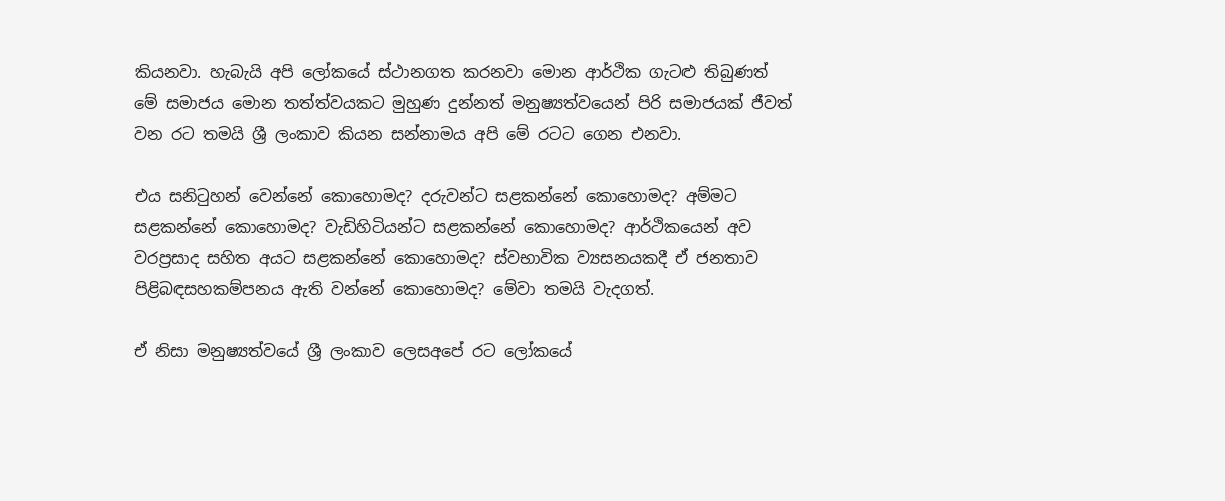කියනවා. හැබැයි අපි ලෝකයේ ස්ථානගත කරනවා මොන ආර්ථික ගැටළු තිබුණත් මේ සමාජය මොන තත්ත්වයකට මුහුණ දුන්නත් මනුෂ්‍යත්වයෙන් පිරි සමාජයක් ජීවත් වන රට තමයි ශ්‍රී ලංකාව කියන සන්නාමය අපි මේ රටට ගෙන එනවා.

එය සනිටුහන් වෙන්නේ කොහොමද? දරුවන්ට සළකන්නේ කොහොමද? අම්මට සළකන්නේ කොහොමද? වැඩිහිටියන්ට සළකන්නේ කොහොමද? ආර්ථිකයෙන් අව වරප්‍රසාද සහිත අයට සළකන්නේ කොහොමද? ස්වභාවික ව්‍යසනයකදී ඒ ජනතාව පිළිබඳසහකම්පනය ඇති වන්නේ කොහොමද? මේවා තමයි වැදගත්.

ඒ නිසා මනුෂ්‍යත්වයේ ශ්‍රී ලංකාව ලෙසඅපේ රට ලෝකයේ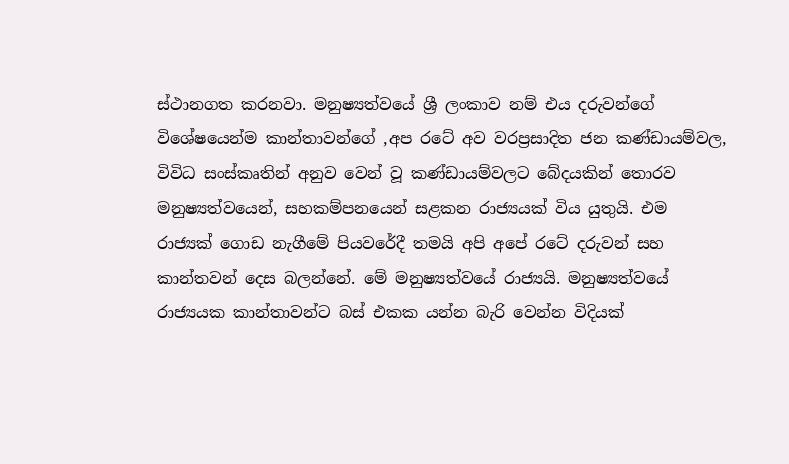ස්ථානගත කරනවා. මනුෂ්‍යත්වයේ ශ්‍රී ලංකාව නම් එය දරුවන්ගේ විශේෂයෙන්ම කාන්තාවන්ගේ ,අප රටේ අව වරප්‍රසාදිත ජන කණ්ඩායම්වල, විවිධ සංස්කෘතින් අනුව වෙන් වූ කණ්ඩායම්වලට බේදයකින් තොරව මනුෂ්‍යත්වයෙන්, සහකම්පනයෙන් සළකන රාජ්‍යයක් විය යුතුයි. එම රාජ්‍යක් ගොඩ නැගීමේ පියවරේදී තමයි අපි අපේ රටේ දරුවන් සහ කාන්තවන් දෙස බලන්නේ. මේ මනුෂ්‍යත්වයේ රාජ්‍යයි. මනුෂ්‍යත්වයේ රාජ්‍යයක කාන්තාවන්ට බස් එකක යන්න බැරි වෙන්න විදියක්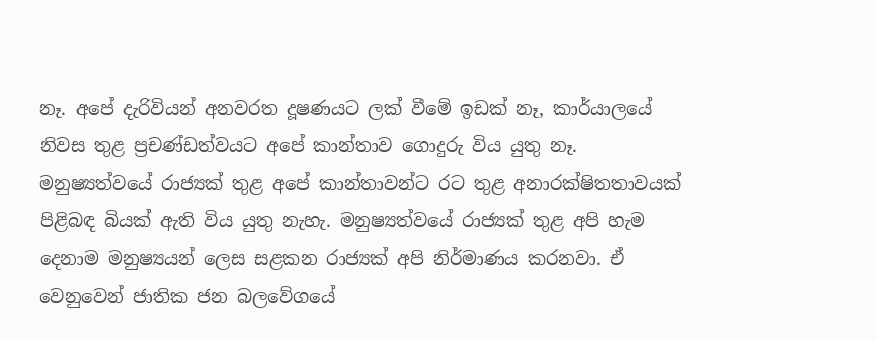නෑ. අපේ දැරිවියන් අනවරත දූෂණයට ලක් වීමේ ඉඩක් නෑ, කාර්යාලයේ නිවස තුළ ප්‍රචණ්ඩත්වයට අපේ කාන්තාව ගොදුරු විය යුතු නෑ. මනුෂ්‍යත්වයේ රාජ්‍යක් තුළ අපේ කාන්තාවන්ට රට තුළ අනාරක්ෂිතතාවයක් පිළිබඳ බියක් ඇති විය යුතු නැහැ. මනුෂ්‍යත්වයේ රාජ්‍යක් තුළ අපි හැම දෙනාම මනුෂ්‍යයන් ලෙස සළකන රාජ්‍යක් අපි නිර්මාණය කරනවා. ඒ වෙනුවෙන් ජාතික ජන බලවේගයේ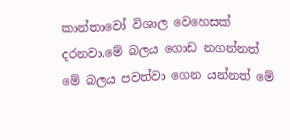කාන්තාවෝ විශාල වෙහෙසක් දරනවා.මේ බලය ගොඩ නගන්නත් මේ බලය පවත්වා ගෙන යන්නත් මේ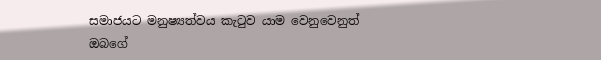සමාජයට මනුෂ්‍යත්වය කැටුව යාම වෙනුවෙනුත් ඔබගේ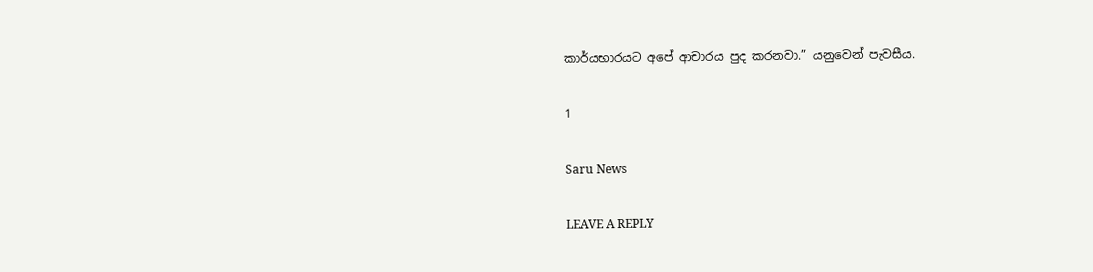කාර්යභාරයට අපේ ආචාරය පුද කරනවා.” යනුවෙන් පැවසීය.

1

Saru News

LEAVE A REPLY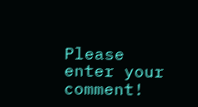Please enter your comment!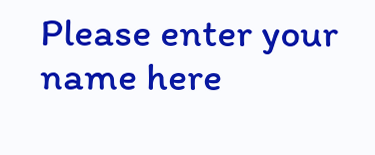Please enter your name here